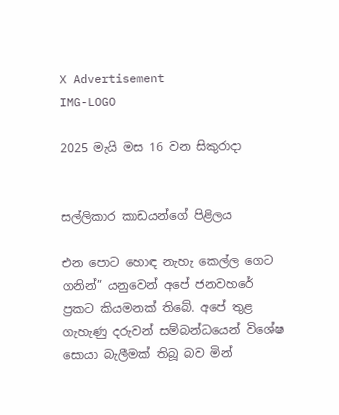X Advertisement
IMG-LOGO

2025 මැයි මස 16 වන සිකුරාදා


සල්ලිකාර කාඩයන්ගේ පිළිලය

එන පොට හොඳ නැහැ කෙල්ල ගෙට ගනින්” යනුවෙන් අපේ ජනවහරේ ප්‍රකට කියමනක් තිබේ. අපේ තුළ ගැහැණු දරුවන් සම්බන්ධයෙන් විශේෂ සොයා බැලීමක් තිබූ බව මින්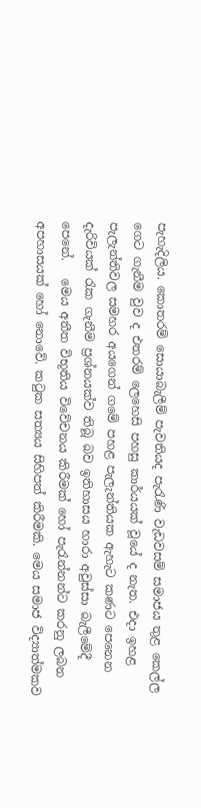පැහැදිලිය. කොතරම් සොයාබැලීම් පැවතියද පැරැණි වැඩවසම් සමාජය තුළ කෙල්ල ගෙට ගැනීම වුව ද එතරම් ලෙහෙසි පහසු කාර්යයක් වූයේ ද නැත. එදා ඉහළ පැලැන්තිවල සමහර අයගෙන් ගමේ පහළ පැලැන්තියක ඇහැට කණට පෙනෙන දැරිවියක් රැක ගැනීම ප්‍රශ්නයක්ව තිබූ බව ඉතිහාසය හාරා අවුස්සා බැලීමේදී පෙනේ.   මෙය අතීත විභූතිය විවේචනය කිරීමක් හෝ පැරැන්නන්ට කරනු ලබන අපහාසයක් හෝ නොවේ. කටුක සත්‍යය සිහිපත් කිරීමකි. මෙය සමාජ විද්‍යාත්මකව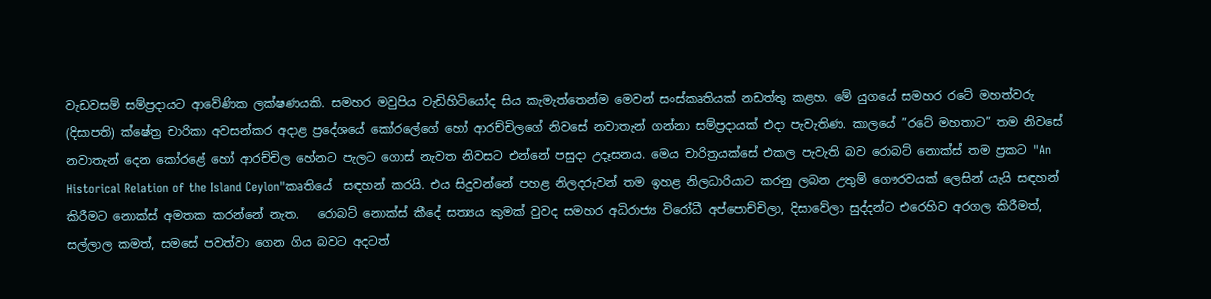වැඩවසම් සම්ප්‍රදායට ආවේණික ලක්ෂණයකි. සමහර මවුපිය වැඩිහිටියෝද සිය කැමැත්තෙන්ම මෙවන් සංස්කෘතියක් නඩත්තු කළහ. මේ යුගයේ සමහර රටේ මහත්වරු (දිසාපති) ක්ෂේත්‍ර චාරිකා අවසන්කර අදාළ ප්‍රදේශයේ කෝරලේගේ හෝ ආරච්චිලගේ නිවසේ නවාතැන් ගන්නා සම්ප්‍රදායක් එදා පැවැතිණ. කාලයේ ”රටේ මහතාට” තම නිවසේ නවාතැන් දෙන කෝරළේ හෝ ආරච්චිල හේනට පැලට ගොස් නැවත නිවසට එන්නේ පසුදා උදෑසනය. මෙය චාරිත්‍රයක්සේ එකල පැවැති බව රොබට් නොක්ස් තම ප්‍රකට "An Historical Relation of the Island Ceylon"කෘතියේ  සඳහන් කරයි. එය සිදුවන්නේ පහළ නිලදරුවන් තම ඉහළ නිලධාරියාට කරනු ලබන උතුම් ගෞරවයක් ලෙසින් යැයි සඳහන් කිරීමට නොක්ස් අමතක කරන්නේ නැත.   රොබට් නොක්ස් කීදේ සත්‍යය කුමක් වුවද සමහර අධිරාජ්‍ය විරෝධී අප්පොච්චිලා, දිසාවේලා සුද්දන්ට එරෙහිව අරගල කිරීමත්, සල්ලාල කමත්, සමසේ පවත්වා ගෙන ගිය බවට අදටත්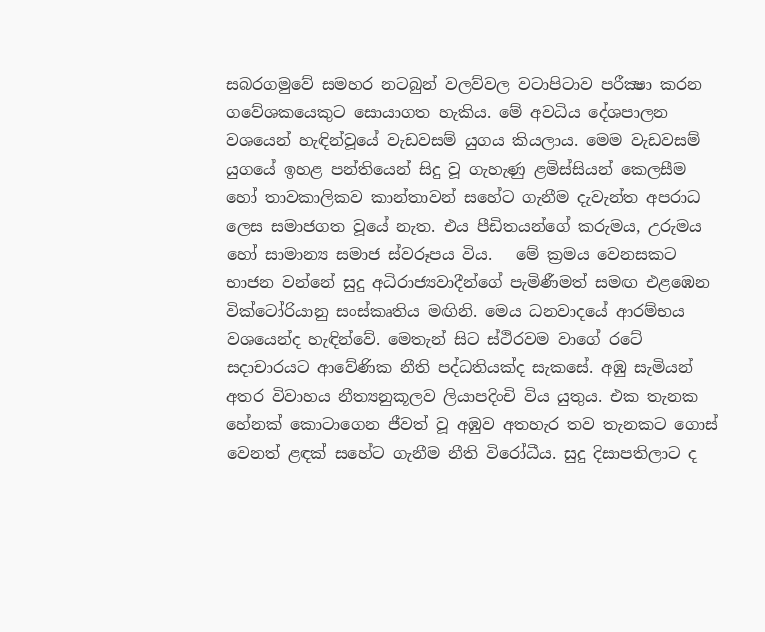සබරගමුවේ සමහර නටබුන් වලව්වල වටාපිටාව පරීක්‍ෂා කරන ගවේශකයෙකුට සොයාගත හැකිය. මේ අවධිය දේශපාලන වශයෙන් හැඳින්වූයේ වැඩවසම් යුගය කියලාය. මෙම වැඩවසම් යුගයේ ඉහළ පන්තියෙන් සිදු වූ ගැහැණු ළමිස්සියන් කෙලසීම හෝ තාවකාලිකව කාන්තාවන් සහේට ගැනීම දැවැන්ත අපරාධ ලෙස සමාජගත වූයේ නැත. එය පීඩිතයන්ගේ කරුමය, උරුමය හෝ සාමාන්‍ය සමාජ ස්වරූපය විය.   මේ ක්‍රමය වෙනසකට භාජන වන්නේ සුදු අධිරාජ්‍යවාදීන්ගේ පැමිණීමත් සමඟ එළඹෙන වික්ටෝරියානු සංස්කෘතිය මඟිනි. මෙය ධනවාදයේ ආරම්භය වශයෙන්ද හැඳින්වේ. මෙතැන් සිට ස්ථිරවම වාගේ රටේ සදාචාරයට ආවේණික නීති පද්ධතියක්ද සැකසේ. අඹු සැමියන් අතර විවාහය නීත්‍යනුකූලව ලියාපදිංචි විය යුතුය. එක තැනක හේනක් කොටාගෙන ජීවත් වූ අඹුව අතහැර තව තැනකට ගොස් වෙනත් ළඳක් සහේට ගැනීම නීති විරෝධීය. සුදු දිසාපතිලාට ද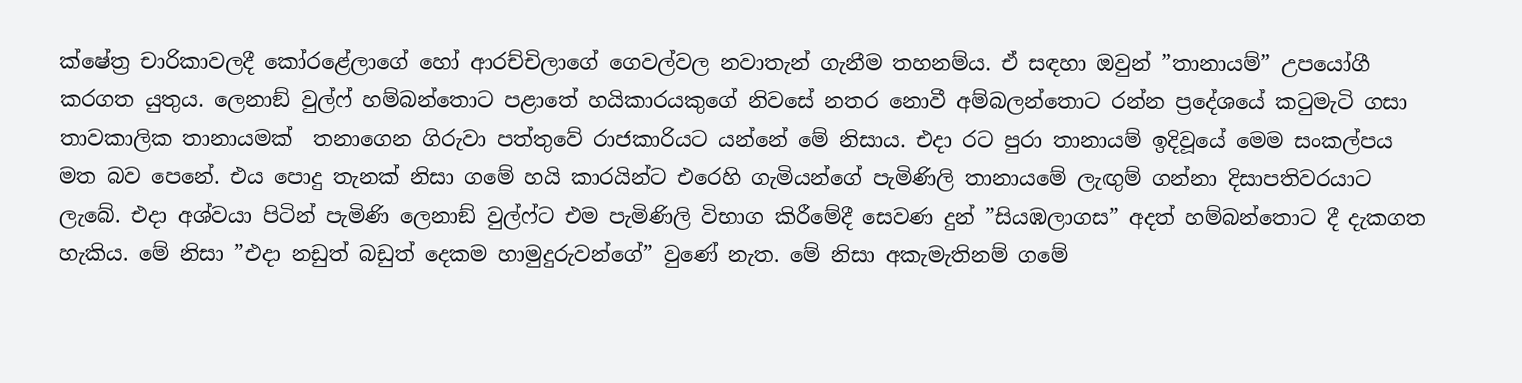ක්ෂේත්‍ර චාරිකාවලදී කෝරළේලාගේ හෝ ආරච්චිලාගේ ගෙවල්වල නවාතැන් ගැනීම තහනම්ය. ඒ සඳහා ඔවුන් ”තානායම්” උපයෝගී කරගත යුතුය. ලෙනාඞ් වුල්ෆ් හම්බන්තොට පළාතේ හයිකාරයකුගේ නිවසේ නතර නොවී අම්බලන්තොට රන්න ප්‍රදේශයේ කටුමැටි ගසා තාවකාලික තානායමක්  තනාගෙන ගිරුවා පත්තුවේ රාජකාරියට යන්නේ මේ නිසාය. එදා රට පුරා තානායම් ඉදිවූයේ මෙම සංකල්පය මත බව පෙනේ. එය පොදු තැනක් නිසා ගමේ හයි කාරයින්ට එරෙහි ගැමියන්ගේ පැමිණිලි තානායමේ ලැඟුම් ගන්නා දිසාපතිවරයාට ලැබේ. එදා අශ්වයා පිටින් පැමිණි ලෙනාඞ් වුල්ෆ්ට එම පැමිණිලි විභාග කිරීමේදී සෙවණ දුන් ”සියඹලාගස” අදත් හම්බන්තොට දී දැකගත හැකිය. මේ නිසා ”එදා නඩුත් බඩුත් දෙකම හාමුදුරුවන්ගේ” වුණේ නැත. මේ නිසා අකැමැතිනම් ගමේ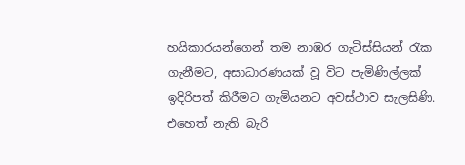හයිකාරයන්ගෙන් තම නාඹර ගැටිස්සියන් රැක ගැනීමට, අසාධාරණයක් වූ විට පැමිණිල්ලක් ඉදිරිපත් කිරීමට ගැමියනට අවස්ථාව සැලසිණි. එහෙත් නැති බැරි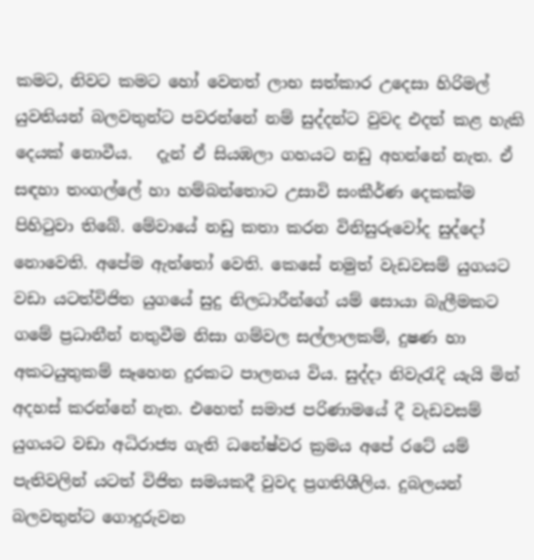කමට, නිවට කමට හෝ වෙනත් ලාභ සත්කාර උදෙසා හිරිමල් යුවතියන් බලවතුන්ට පවරන්නේ නම් සුද්දන්ට වුවද එදත් කළ හැකි දෙයක් නොවීය.   දැන් ඒ සියඹලා ගහයට නඩු අහන්නේ නැත. ඒ සඳහා තංගල්ලේ හා හම්බන්තොට උසාවි සංකීර්ණ දෙකක්ම පිහිටුවා තිබේ. මේවායේ නඩු කතා කරන විනිසුරුවෝද සුද්දෝ නොවෙති. අපේම ඇත්තෝ වෙති. කෙසේ නමුත් වැඩවසම් යුගයට වඩා යටත්විජිත යුගයේ සුදු නිලධාරීන්ගේ යම් සොයා බැලීමකට ගමේ ප්‍රධානීන් නතුවීම නිසා ගම්වල සල්ලාලකම්, දුෂණ හා අකටයුතුකම් සෑහෙන දුරකට පාලනය විය. සුද්දා නිවැරැදි යැයි මින් අදහස් කරන්නේ නැත. එහෙත් සමාජ පරිණාමයේ දී වැඩවසම් යුගයට වඩා අධිරාජ්‍ය ගැති ධනේෂ්වර ක්‍රමය අපේ රටේ යම් පැතිවලින් යටත් විජිත සමයකදී වුවද ප්‍රගතිශීලිය. දුබලයන් බලවතුන්ට ගොදුරුවන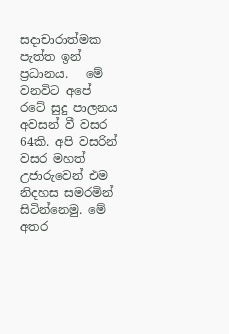සදාචාරාත්මක පැත්ත ඉන් ප්‍රධානය.   මේ වනවිට අපේ රටේ සුදු පාලනය අවසන් වී වසර 64කි. අපි වසරින් වසර මහත් උජාරුවෙන් එම නිදහස සමරමින් සිටින්නෙමු. මේ අතර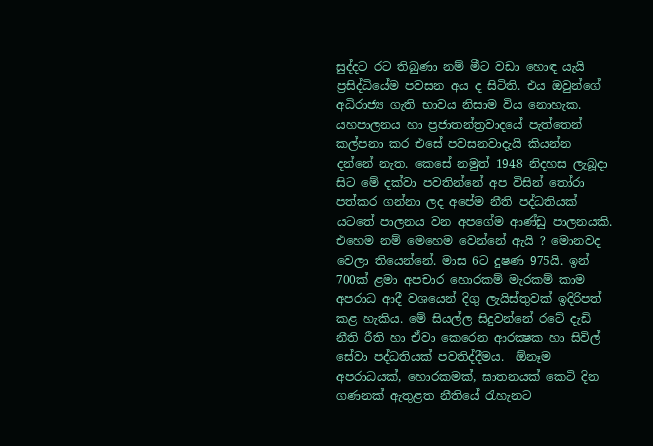සුද්දට රට තිබුණා නම් මීට වඩා හොඳ යැයි ප්‍රසිද්ධියේම පවසන අය ද සිටිති. එය ඔවුන්ගේ අධිරාජ්‍ය ගැති භාවය නිසාම විය නොහැක. යහපාලනය හා ප්‍රජාතන්ත්‍රවාදයේ පැත්තෙන් කල්පනා කර එසේ පවසනවාදැයි කියන්න දන්නේ නැත. කෙසේ නමුත් 1948 නිදහස ලැබූදා සිට මේ දක්වා පවතින්නේ අප විසින් තෝරා පත්කර ගන්නා ලද අපේම නීති පද්ධතියක් යටතේ පාලනය වන අපගේම ආණ්ඩු පාලනයකි.   එහෙම නම් මෙහෙම වෙන්නේ ඇයි ? මොනවද වෙලා තියෙන්නේ. මාස 6ට දුෂණ 975යි. ඉන් 700ක් ළමා අපචාර හොරකම් මැරකම් කාම අපරාධ ආදී වශයෙන් දිගු ලැයිස්තුවක් ඉදිරිපත් කළ හැකිය. මේ සියල්ල සිදුවන්නේ රටේ දැඩි නීති රීති හා ඒවා කෙරෙන ආරක්‍ෂක හා සිවිල් සේවා පද්ධතියක් පවතිද්දීමය.  ඕනෑම අපරාධයක්, හොරකමක්, ඝාතනයක් කෙටි දින ගණනක් ඇතුළත නීතියේ රැහැනට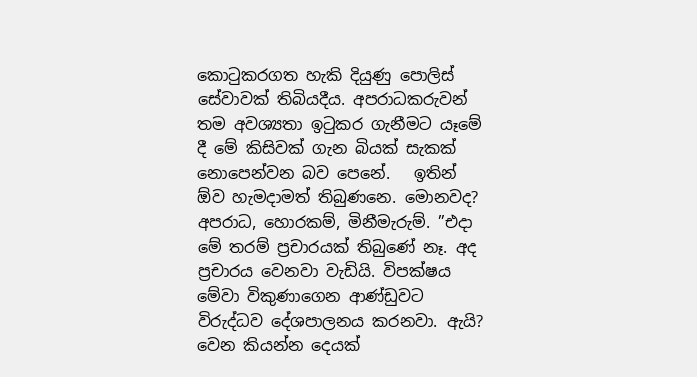කොටුකරගත හැකි දියුණු පොලිස් සේවාවක් තිබියදීය. අපරාධකරුවන් තම අවශ්‍යතා ඉටුකර ගැනීමට යෑමේ දී මේ කිසිවක් ගැන බියක් සැකක් නොපෙන්වන බව පෙනේ.   ඉතින්  ඕව හැමදාමත් තිබුණනෙ. මොනවද? අපරාධ, හොරකම්, මිනීමැරුම්. ”එදා මේ තරම් ප්‍රචාරයක් තිබුණේ නෑ. අද ප්‍රචාරය වෙනවා වැඩියි. විපක්ෂය මේවා විකුණාගෙන ආණ්ඩුවට විරුද්ධව දේශපාලනය කරනවා. ඇයි? වෙන කියන්න දෙයක්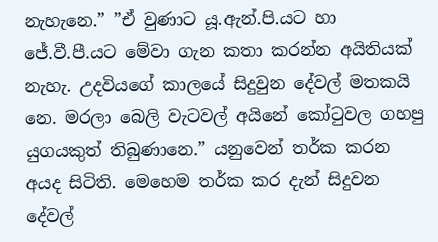නැහැනෙ.” ”ඒ වුණාට යූ.ඇන්.පි.යට හා ජේ.වී.පී.යට මේවා ගැන කතා කරන්න අයිතියක් නැහැ. උදවියගේ කාලයේ සිදුවුන දේවල් මතකයි නෙ. මරලා බෙලි වැටවල් අයිනේ කෝටුවල ගහපු යුගයකුත් තිබුණානෙ.” යනුවෙන් තර්ක කරන අයද සිටිති. මෙහෙම තර්ක කර දැන් සිදුවන දේවල්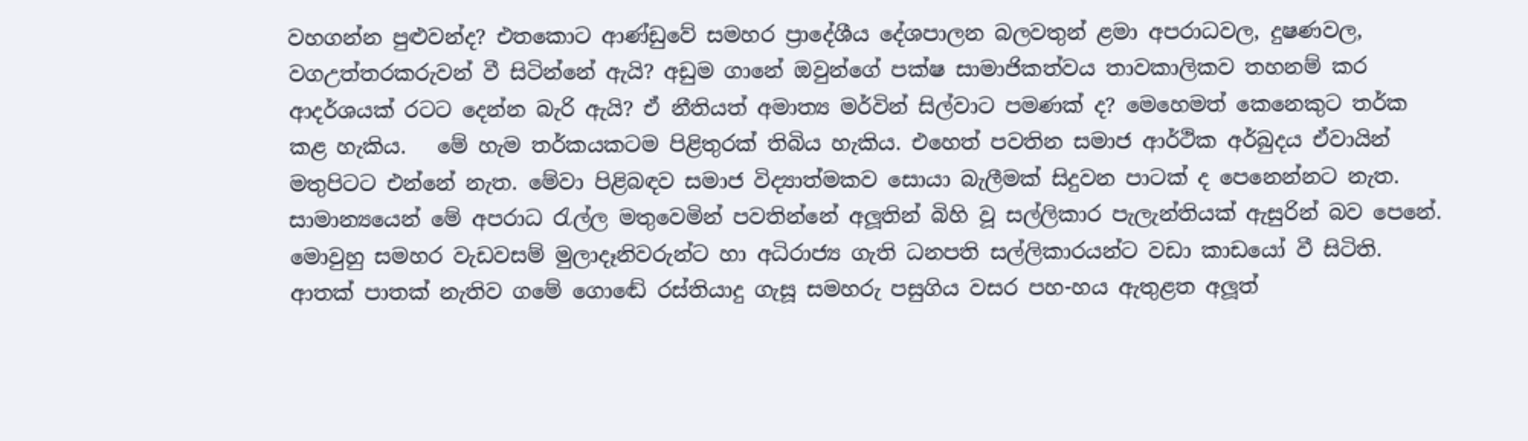වහගන්න පුළුවන්ද? එතකොට ආණ්ඩුවේ සමහර ප්‍රාදේශීය දේශපාලන බලවතුන් ළමා අපරාධවල, දුෂණවල, වගඋත්තරකරුවන් වී සිටින්නේ ඇයි? අඩුම ගානේ ඔවුන්ගේ පක්ෂ සාමාජිකත්වය තාවකාලිකව තහනම් කර ආදර්ශයක් රටට දෙන්න බැරි ඇයි? ඒ නීතියත් අමාත්‍ය මර්වින් සිල්වාට පමණක් ද? මෙහෙමත් කෙනෙකුට තර්ක කළ හැකිය.   මේ හැම තර්කයකටම පිළිතුරක් තිබිය හැකිය. එහෙත් පවතින සමාජ ආර්ථික අර්බුදය ඒවායින් මතුපිටට එන්නේ නැත. මේවා පිළිබඳව සමාජ විද්‍යාත්මකව සොයා බැලීමක් සිදුවන පාටක් ද පෙනෙන්නට නැත. සාමාන්‍යයෙන් මේ අපරාධ රැල්ල මතුවෙමින් පවතින්නේ අලූතින් බිහි වූ සල්ලිකාර පැලැන්තියක් ඇසුරින් බව පෙනේ. මොවුහු සමහර වැඩවසම් මුලාදෑනිවරුන්ට හා අධිරාජ්‍ය ගැති ධනපති සල්ලිකාරයන්ට වඩා කාඩයෝ වී සිටිති. ආතක් පාතක් නැතිව ගමේ ගොඬේ රස්තියාදු ගැසූ සමහරු පසුගිය වසර පහ-හය ඇතුළත අලූත්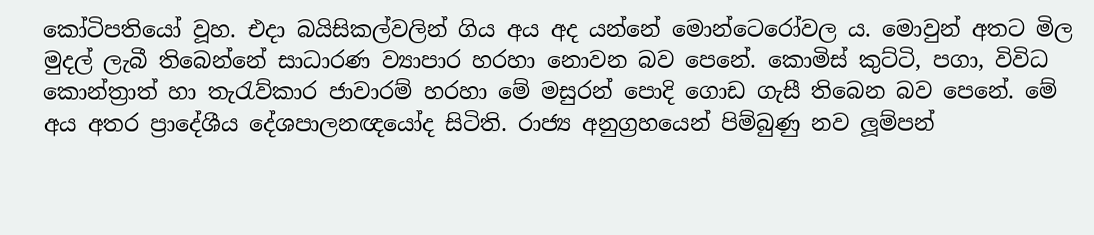කෝටිපතියෝ වූහ. එදා බයිසිකල්වලින් ගිය අය අද යන්නේ මොන්ටෙරෝවල ය. මොවුන් අතට මිල මුදල් ලැබී තිබෙන්නේ සාධාරණ ව්‍යාපාර හරහා නොවන බව පෙනේ. කොමිස් කුට්ටි, පගා, විවිධ කොන්ත්‍රාත් හා තැරැව්කාර ජාවාරම් හරහා මේ මසුරන් පොදි ගොඩ ගැසී තිබෙන බව පෙනේ. මේ අය අතර ප්‍රාදේශීය දේශපාලනඥයෝද සිටිති. රාජ්‍ය අනුග්‍රහයෙන් පිම්බුණු නව ලූම්පන්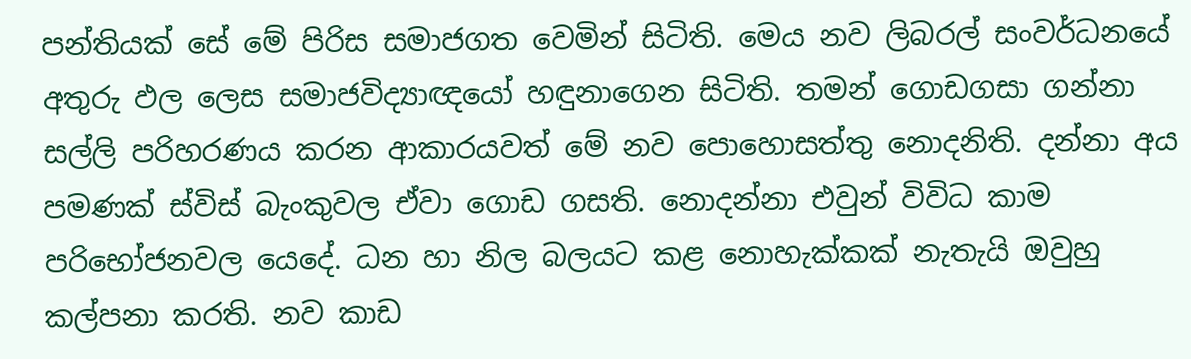පන්තියක් සේ මේ පිරිස සමාජගත වෙමින් සිටිති. මෙය නව ලිබරල් සංවර්ධනයේ අතුරු ඵල ලෙස සමාජවිද්‍යාඥයෝ හඳුනාගෙන සිටිති. තමන් ගොඩගසා ගන්නා සල්ලි පරිහරණය කරන ආකාරයවත් මේ නව පොහොසත්තු නොදනිති. දන්නා අය පමණක් ස්විස් බැංකුවල ඒවා ගොඩ ගසති. නොදන්නා එවුන් විවිධ කාම පරිභෝජනවල යෙදේ. ධන හා නිල බලයට කළ නොහැක්කක් නැතැයි ඔවුහු කල්පනා කරති. නව කාඩ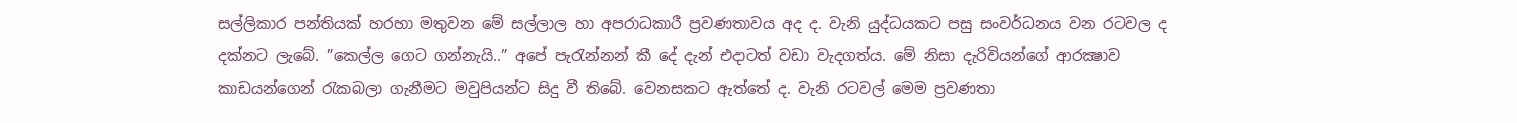සල්ලිකාර පන්තියක් හරහා මතුවන මේ සල්ලාල හා අපරාධකාරී ප්‍රවණතාවය අද ද. වැනි යුද්ධයකට පසු සංවර්ධනය වන රටවල ද දක්නට ලැබේ. ”කෙල්ල ගෙට ගන්නැයි..” අපේ පැරැන්නන් කී දේ දැන් එදාටත් වඩා වැදගත්ය. මේ නිසා දැරිවියන්ගේ ආරක්‍ෂාව කාඩයන්ගෙන් රැකබලා ගැනීමට මවුපියන්ට සිදු වී තිබේ. වෙනසකට ඇත්තේ ද. වැනි රටවල් මෙම ප්‍රවණතා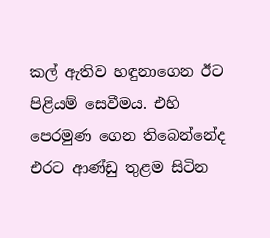කල් ඇතිව හඳුනාගෙන ඊට පිළියම් සෙවීමය. එහි පෙරමුණ ගෙන තිබෙන්නේද එරට ආණ්ඩු තුළම සිටින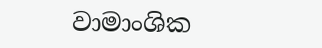වාමාංශික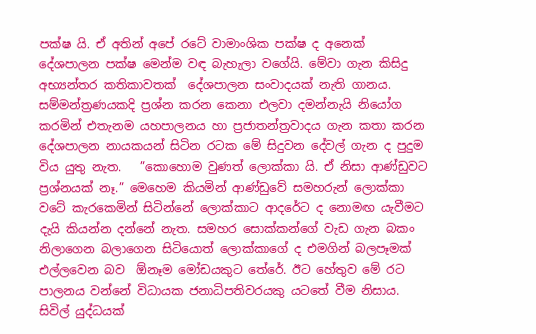පක්ෂ යි. ඒ අතින් අපේ රටේ වාමාංශික පක්ෂ ද අනෙක් දේශපාලන පක්ෂ මෙන්ම වඳ බැහැලා වගේයි. මේවා ගැන කිසිදු අභ්‍යන්තර කතිකාවතක්  දේශපාලන සංවාදයක් නැති ගානය. සම්මන්ත්‍රණයකදි ප්‍රශ්න කරන කෙනා එලවා දමන්නැයි නියෝග කරමින් එතැනම යහපාලනය හා ප්‍රජාතන්ත්‍රවාදය ගැන කතා කරන දේශපාලන නායකයන් සිටින රටක මේ සිදුවන දේවල් ගැන ද පුදුම විය යුතු නැත.   ”කොහොම වුණත් ලොක්කා යි. ඒ නිසා ආණ්ඩුවට ප්‍රශ්නයක් නෑ.” මෙහෙම කියමින් ආණ්ඩුවේ සමහරුන් ලොක්කා වටේ කැරකෙමින් සිටින්නේ ලොක්කාට ආදරේට ද නොමඟ යැවීමට දැයි කියන්න දන්නේ නැත. සමහර සොක්කන්ගේ වැඩ ගැන බකං නිලාගෙන බලාගෙන සිටියොත් ලොක්කාගේ ද එමගින් බලපෑමක් එල්ලවෙන බව  ඕනෑම මෝඩයකුට තේරේ. ඊට හේතුව මේ රට පාලනය වන්නේ විධායක ජනාධිපතිවරයකු යටතේ වීම නිසාය. සිවිල් යුද්ධයක්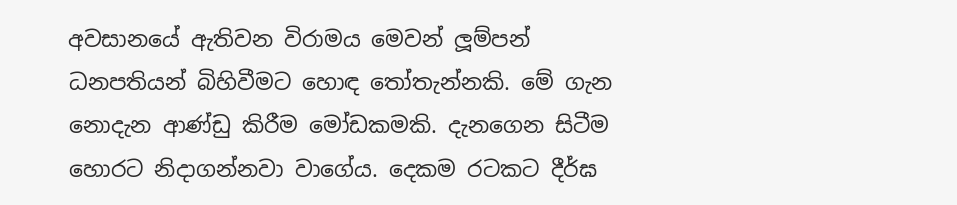අවසානයේ ඇතිවන විරාමය මෙවන් ලූම්පන් ධනපතියන් බිහිවීමට හොඳ තෝතැන්නකි. මේ ගැන නොදැන ආණ්ඩු කිරීම මෝඩකමකි. දැනගෙන සිටීම හොරට නිදාගන්නවා වාගේය. දෙකම රටකට දීර්ඝ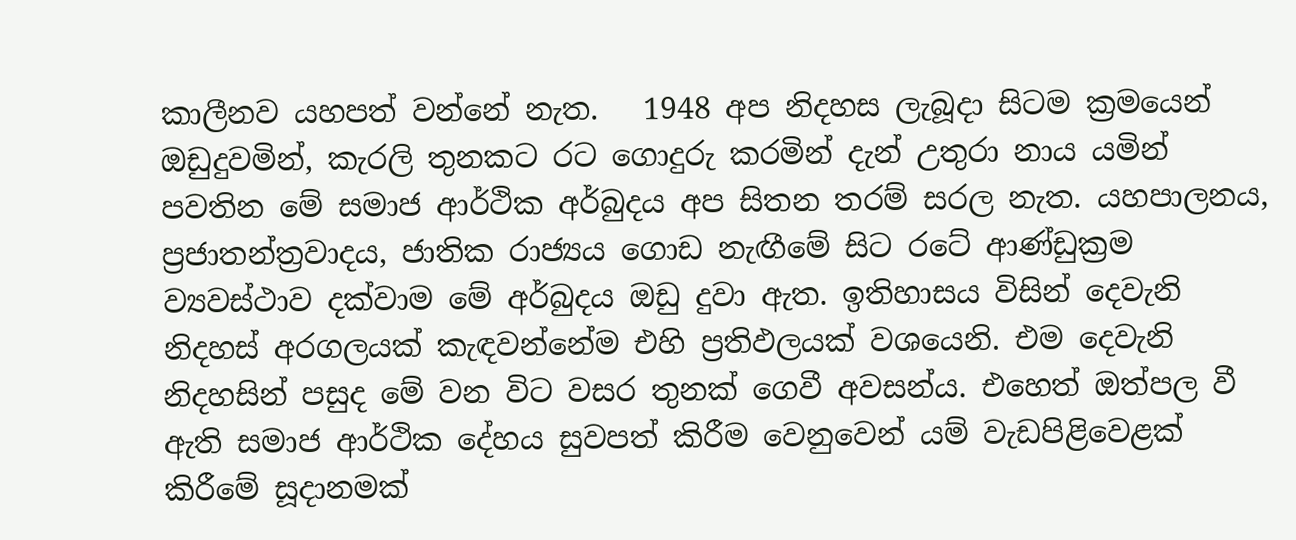කාලීනව යහපත් වන්නේ නැත.   1948 අප නිදහස ලැබූදා සිටම ක්‍රමයෙන් ඔඩුදුවමින්, කැරලි තුනකට රට ගොදුරු කරමින් දැන් උතුරා නාය යමින් පවතින මේ සමාජ ආර්ථික අර්බුදය අප සිතන තරම් සරල නැත. යහපාලනය, ප්‍රජාතන්ත්‍රවාදය, ජාතික රාජ්‍යය ගොඩ නැඟීමේ සිට රටේ ආණ්ඩුක්‍රම ව්‍යවස්ථාව දක්වාම මේ අර්බුදය ඔඩු දුවා ඇත. ඉතිහාසය විසින් දෙවැනි නිදහස් අරගලයක් කැඳවන්නේම එහි ප්‍රතිඵලයක් වශයෙනි. එම දෙවැනි නිදහසින් පසුද මේ වන විට වසර තුනක් ගෙවී අවසන්ය. එහෙත් ඔත්පල වී ඇති සමාජ ආර්ථික දේහය සුවපත් කිරීම වෙනුවෙන් යම් වැඩපිළිවෙළක් කිරීමේ සූදානමක්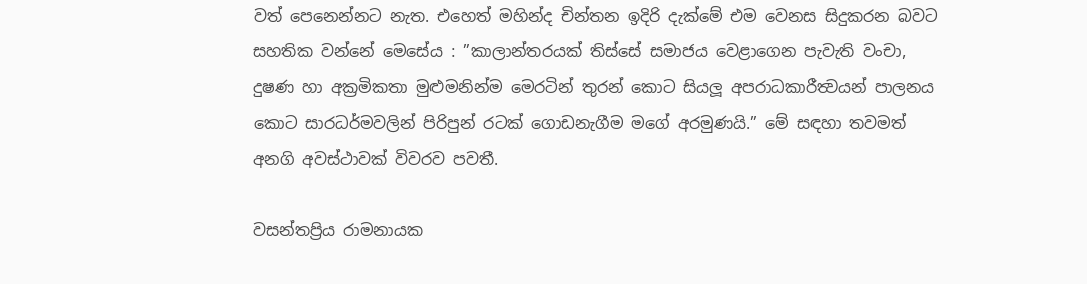වත් පෙනෙන්නට නැත. එහෙත් මහින්ද චින්තන ඉදිරි දැක්මේ එම වෙනස සිදුකරන බවට සහතික වන්නේ මෙසේය : ”කාලාන්තරයක් තිස්සේ සමාජය වෙළාගෙන පැවැති වංචා, දුෂණ හා අක්‍රමිකතා මුළුමනින්ම මෙරටින් තුරන් කොට සියලූ අපරාධකාරීත්‍වයන් පාලනය කොට සාරධර්මවලින් පිරිපුන් රටක් ගොඩනැගීම මගේ අරමුණයි.” මේ සඳහා තවමත් අනගි අවස්ථාවක් විවරව පවතී.

වසන්තප්‍රිය රාමනායක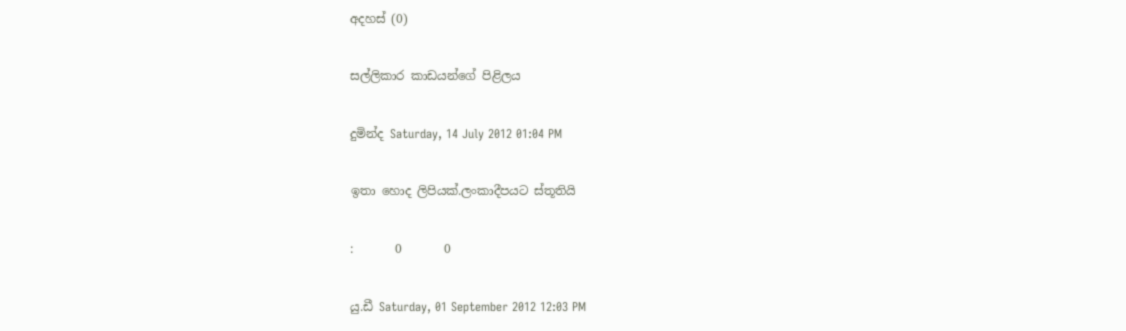අදහස් (0)

සල්ලිකාර කාඩයන්ගේ පිළිලය

දුමින්ද Saturday, 14 July 2012 01:04 PM

ඉතා හොද ලිපියක්.ලංකාදීපයට ස්තූතියි

:       0       0

යු.ඩී Saturday, 01 September 2012 12:03 PM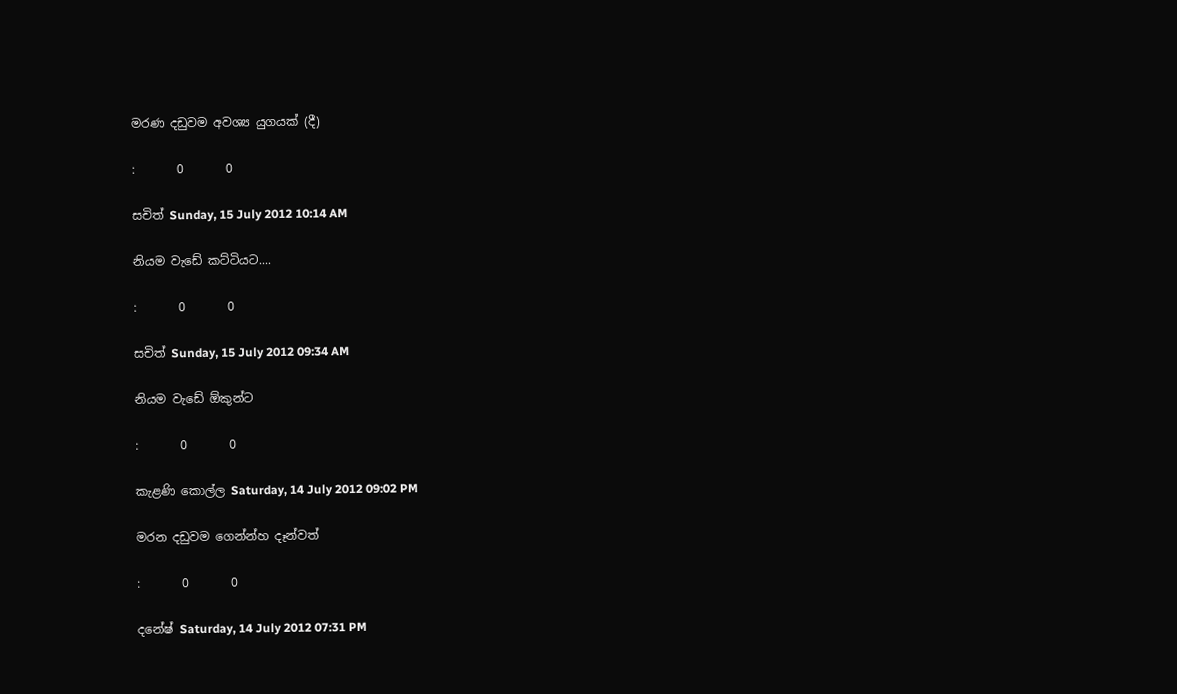මරණ දඩුවම අවශ්‍ය යුගයක් (දී)

:       0       0

සචිත් Sunday, 15 July 2012 10:14 AM

නියම වැඩේ කට්ටියට....

:       0       0

සචිත් Sunday, 15 July 2012 09:34 AM

නියම වැඩේ ඕකුන්ට

:       0       0

කැළණි කොල්ල Saturday, 14 July 2012 09:02 PM

මරන දඩුවම ගෙන්න්හ දෑන්වත්

:       0       0

දනේෂ් Saturday, 14 July 2012 07:31 PM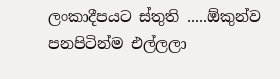ලංකාදීපයට ස්තුති .....ඕකුන්ව පනපිටින්ම එල්ලලා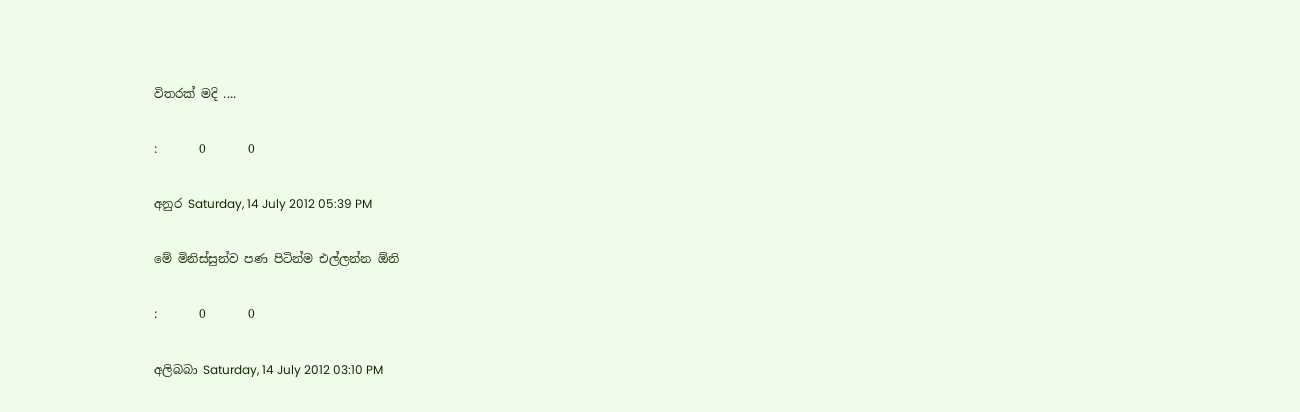විතරක් මදි ....

:       0       0

අනුර Saturday, 14 July 2012 05:39 PM

මේ මිනිස්සුන්ව පණ පිටින්ම එල්ලන්න ඕනි

:       0       0

අලිබබා Saturday, 14 July 2012 03:10 PM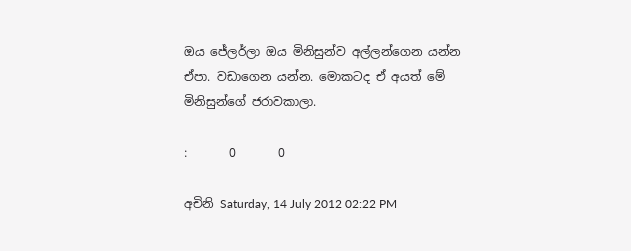ඔය ජේලර්ලා ඔය මිනිසුන්ව අල්ලන්ගෙන යන්න ඒපා. වඩාගෙන යන්න. මොකටද ඒ අයත් මේ මිනිසුන්ගේ ජරාවකාලා.

:       0       0

අචිනි Saturday, 14 July 2012 02:22 PM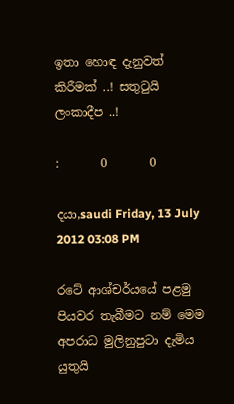ඉතා හොඳ දැනුවත් කිරීමක් ..! සතුටුයි ලංකාදීප ..!

:       0       0

දයා,saudi Friday, 13 July 2012 03:08 PM

රටේ ආශ්චර්යයේ පළමු පියවර තැබීමට නම් මෙම අපරාධ මුලිනුපුටා දැමිය යුතුයි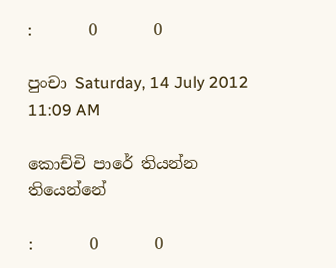:       0       0

පුංචා Saturday, 14 July 2012 11:09 AM

කොච්චි පාරේ තියන්න තියෙන්නේ

:       0       0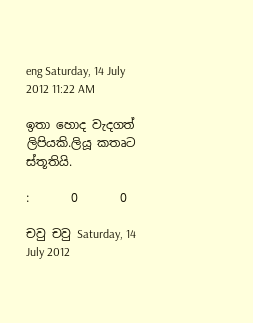eng Saturday, 14 July 2012 11:22 AM

ඉතා හොද වැදගත් ලිපියකි.ලියූ කතෘට ස්තූතියි.

:       0       0

චවු චවු Saturday, 14 July 2012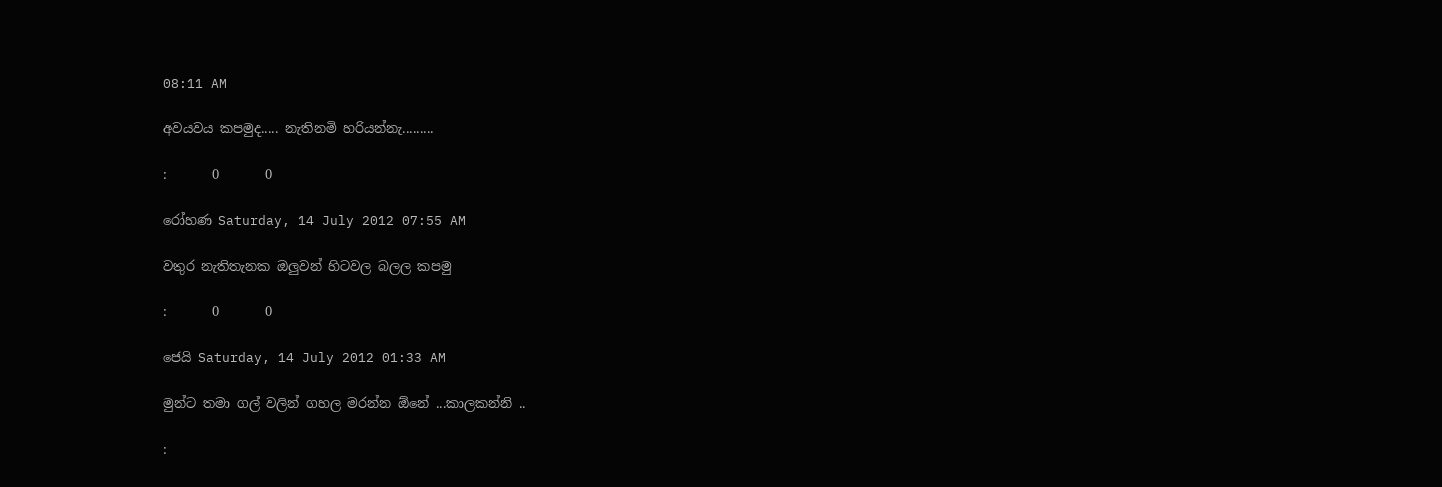08:11 AM

අවයවය කපමුද..... නැතිනමි හරියන්නැ.........

:       0       0

රෝහණ Saturday, 14 July 2012 07:55 AM

වතුර නැතිතැනක ඔලුවන් හිටවල බලල කපමු

:       0       0

ජෙයි Saturday, 14 July 2012 01:33 AM

මුන්ට තමා ගල් වලින් ගහල මරන්න ඕනේ ...කාලකන්නි ..

: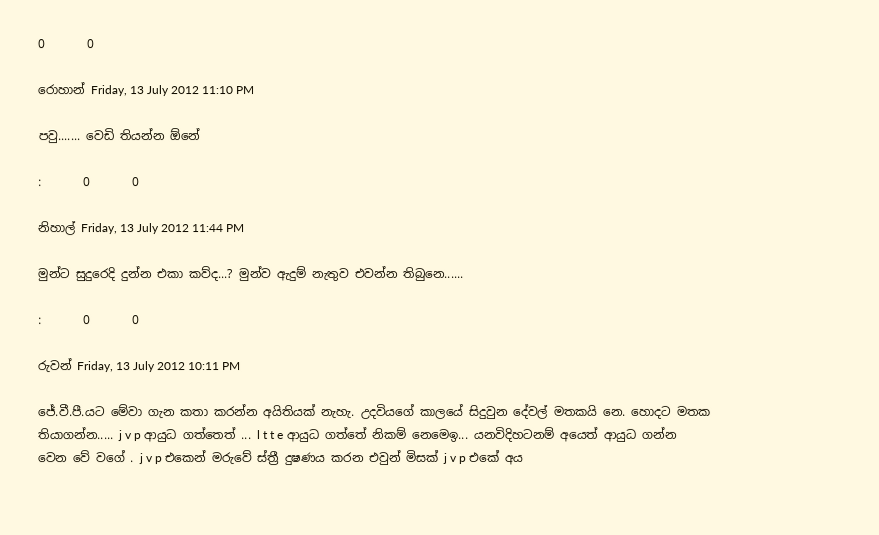0       0

රොහාන් Friday, 13 July 2012 11:10 PM

පවු....... වෙඩි තියන්න ඕනේ

:       0       0

නිහාල් Friday, 13 July 2012 11:44 PM

මුන්ට සුදුරෙදි දුන්න එකා කව්ද...? මුන්ව ඇදුම් නැතුව එවන්න තිබුනෙ......

:       0       0

රුවන් Friday, 13 July 2012 10:11 PM

ජේ.වී.පී.යට මේවා ගැන කතා කරන්න අයිතියක් නැහැ. උදවියගේ කාලයේ සිදුවුන දේවල් මතකයි නෙ. හොදට මතක තියාගන්න..... j v p ආයුධ ගත්තෙත් ... l t t e ආයුධ ගත්තේ නිකම් නෙමෙඉ... යනවිදිහටනම් අයෙත් ආයුධ ගන්න වෙන වේ වගේ . j v p එකෙන් මරුවේ ස්ත්‍රී දුෂණය කරන එවුන් මිසක් j v p එකේ අය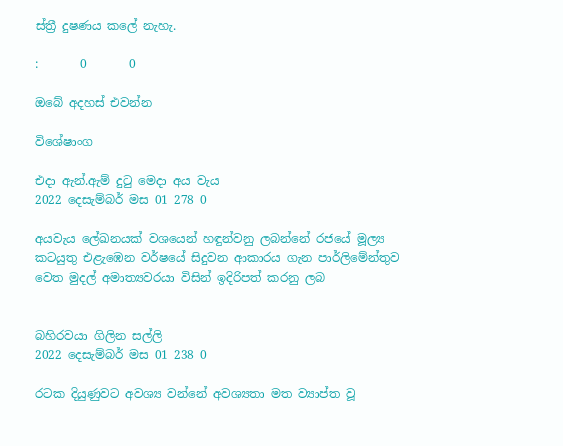ස්ත්‍රී දුෂණය කලේ නැහැ.

:       0       0

ඔබේ අදහස් එවන්න

විශේෂාංග

එදා ඇන්.ඇම් දුටු මෙදා අය වැය
2022 දෙසැම්බර් මස 01 278 0

අයවැය ලේඛනයක් වශයෙන් හඳුන්වනු ලබන්නේ රජයේ මූල්‍ය කටයුතු එළැඹෙන වර්ෂයේ සිදුවන ආකාරය ගැන පාර්ලිමේන්තුව වෙත මුදල් අමාත්‍යවරයා විසින් ඉදිරිපත් කරනු ලබ


බහිරවයා ගිලින සල්ලි
2022 දෙසැම්බර් මස 01 238 0

රටක දියුණුවට අවශ්‍ය වන්නේ අවශ්‍යතා මත ව්‍යාප්ත වූ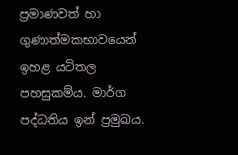ප්‍රමාණවත් හා ගුණාත්මකභාවයෙන් ඉහළ යටිතල පහසුකම්ය. මාර්ග පද්ධතිය ඉන් ප්‍රමුඛය.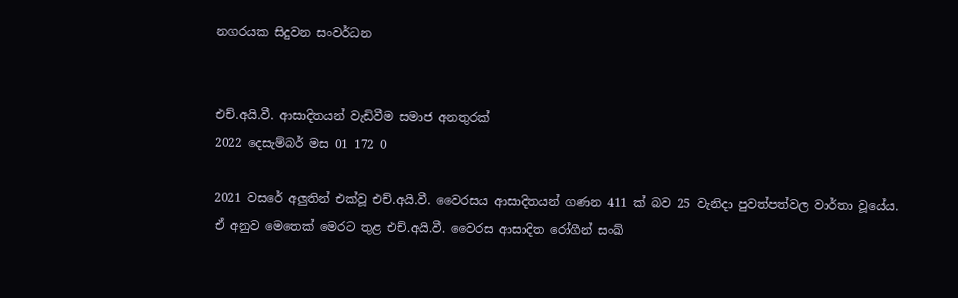නගරයක සිදුවන සංවර්ධන


එච්.අයි.වී. ආසාදිතයන් වැඩිවීම සමාජ අනතුරක්
2022 දෙසැම්බර් මස 01 172 0

2021 වසරේ අලුතින් එක්වූ එච්.අයි.වී. වෛරසය ආසාදිතයන් ගණන 411 ක් බව 25 වැනිදා පුවත්පත්වල වාර්තා වූයේය. ඒ අනුව මෙතෙක් මෙරට තුළ එච්.අයි.වී. වෛරස ආසාදිත රෝගීන් සංඛ්‍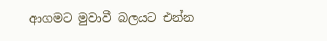ආගමට මුවාවී බලයට එන්න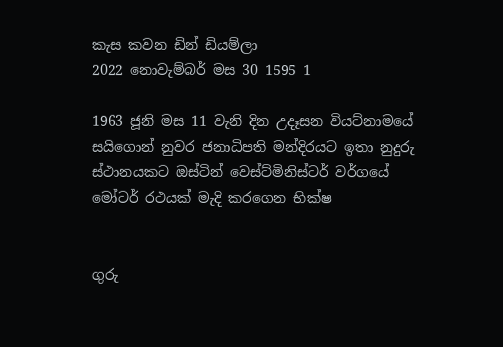කැස කවන ඩින් ඩියම්ලා
2022 නොවැම්බර් මස 30 1595 1

1963 ජූනි මස 11 වැනි දින උදෑසන වියට්නාමයේ සයිගොන් නුවර ජනාධිපති මන්දිරයට ඉතා නුදුරු ස්ථානයකට ඔස්ටින් වෙස්ට්මිනිස්ටර් වර්ගයේ මෝටර් රථයක් මැදි කරගෙන භික්ෂ


ගුරු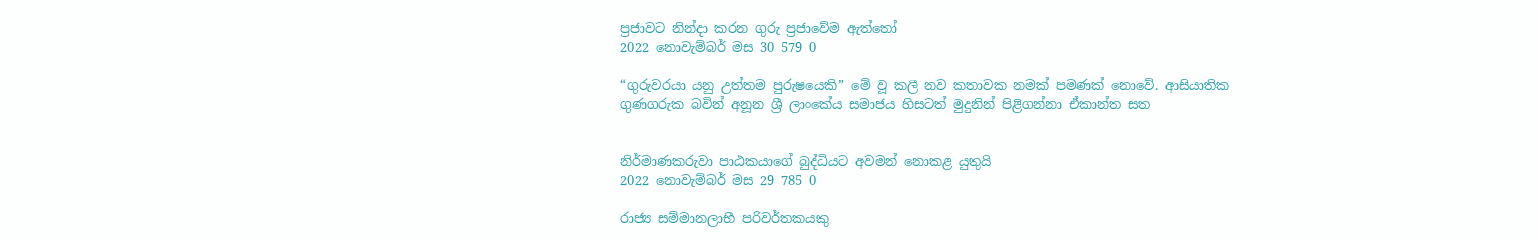ප්‍රජාවට නින්දා කරන ගුරු ප්‍රජාවේම ඇත්තෝ
2022 නොවැම්බර් මස 30 579 0

“ගුරුවරයා යනු උත්තම පුරුෂයෙකි” මේ වූ කලී නව කතාවක නමක් පමණක් නොවේ. ආසියාතික ගුණගරුක බවින් අනූන ශ්‍රී ලාංකේය සමාජය හිසටත් මුදුනින් පිළිගන්නා ඒකාන්ත සත


නිර්මාණකරුවා පාඨකයාගේ බුද්ධියට අවමන් නොකළ යුතුයි
2022 නොවැම්බර් මස 29 785 0

රාජ්‍ය සම්මානලාභී පරිවර්තකයකු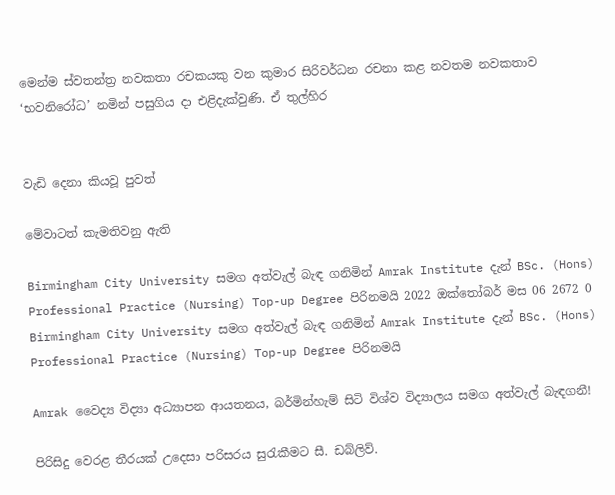මෙන්ම ස්වතන්ත්‍ර නවකතා රචකයකු වන කුමාර සිරිවර්ධන රචනා කළ නවතම නවකතාව ‘භවනිරෝධ’ නමින් පසුගිය දා එළිදැක්වුණි. ඒ තුල්හිර


වැඩි දෙනා කියවූ පුවත්

මේවාටත් කැමතිවනු ඇති

Birmingham City University සමග අත්වැල් බැඳ ගනිමින් Amrak Institute දැන් BSc. (Hons) Professional Practice (Nursing) Top-up Degree පිරිනමයි 2022 ඔක්තෝබර් මස 06 2672 0
Birmingham City University සමග අත්වැල් බැඳ ගනිමින් Amrak Institute දැන් BSc. (Hons) Professional Practice (Nursing) Top-up Degree පිරිනමයි

Amrak වෛද්‍ය විද්‍යා අධ්‍යාපන ආයතනය, බර්මින්හැම් සිටි විශ්ව විද්‍යාලය සමග අත්වැල් බැඳගනී!

පිරිසිදු වෙරළ තීරයක් උදෙසා පරිසරය සුරැකීමට සී. ඩබ්ලිව්.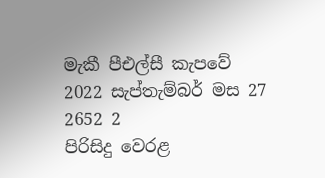මැකී පීඑල්සී කැපවේ 2022 සැප්තැම්බර් මස 27 2652 2
පිරිසිදු වෙරළ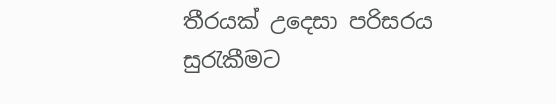තීරයක් උදෙසා පරිසරය සුරැකීමට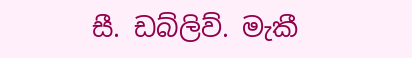සී. ඩබ්ලිව්. මැකී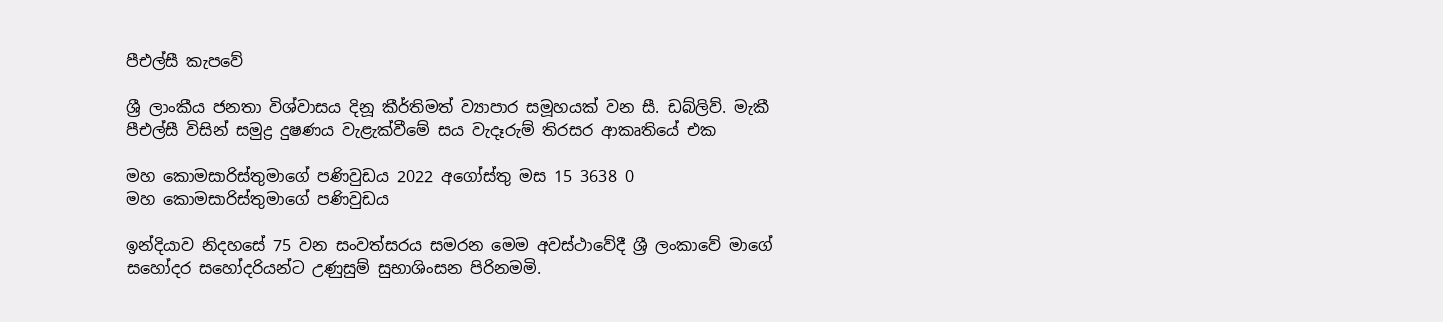පීඑල්සී කැපවේ

ශ්‍රී ලාංකීය ජනතා විශ්වාසය දිනූ කීර්තිමත් ව්‍යාපාර සමූහයක් වන සී. ඩබ්ලිව්. මැකී පීඑල්සී විසින් සමුද්‍ර දුෂණය වැළැක්වීමේ සය වැදෑරුම් තිරසර ආකෘතියේ එක

මහ කොමසාරිස්තුමාගේ පණිවුඩය 2022 අගෝස්තු මස 15 3638 0
මහ කොමසාරිස්තුමාගේ පණිවුඩය

ඉන්දියාව නිදහසේ 75 වන සංවත්සරය සමරන මෙම අවස්ථාවේදී ශ්‍රී ලංකාවේ මාගේ සහෝදර සහෝදරියන්ට උණුසුම් සුභාශිංසන පිරිනමමි.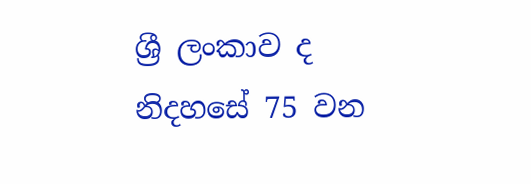ශ්‍රී ලංකාව ද නිදහසේ 75 වන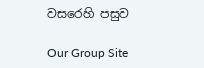වසරෙහි පසුව

Our Group Site